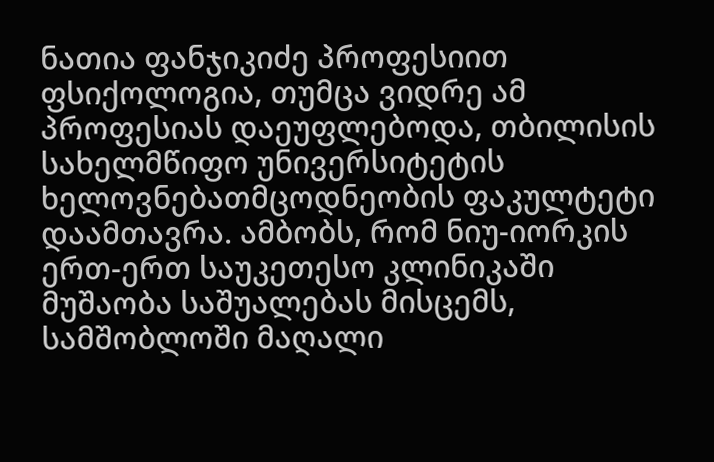ნათია ფანჯიკიძე პროფესიით ფსიქოლოგია, თუმცა ვიდრე ამ პროფესიას დაეუფლებოდა, თბილისის სახელმწიფო უნივერსიტეტის ხელოვნებათმცოდნეობის ფაკულტეტი დაამთავრა. ამბობს, რომ ნიუ-იორკის ერთ-ერთ საუკეთესო კლინიკაში მუშაობა საშუალებას მისცემს, სამშობლოში მაღალი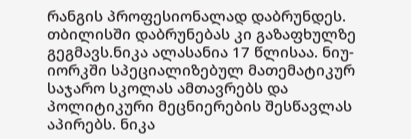რანგის პროფესიონალად დაბრუნდეს. თბილისში დაბრუნებას კი გაზაფხულზე გეგმავს.ნიკა ალასანია 17 წლისაა. ნიუ-იორკში სპეციალიზებულ მათემატიკურ საჯარო სკოლას ამთავრებს და პოლიტიკური მეცნიერების შესწავლას აპირებს. ნიკა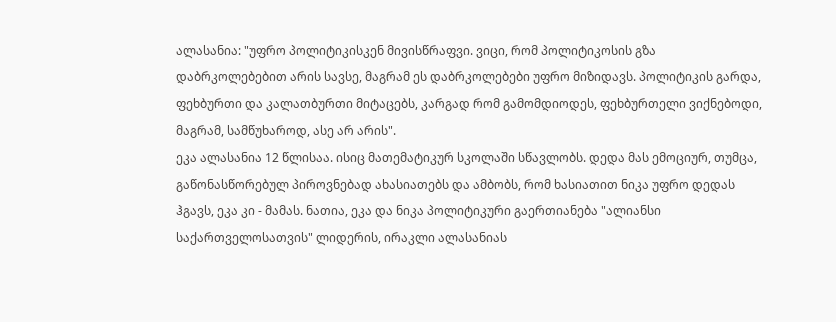ალასანია: "უფრო პოლიტიკისკენ მივისწრაფვი. ვიცი, რომ პოლიტიკოსის გზა დაბრკოლებებით არის სავსე, მაგრამ ეს დაბრკოლებები უფრო მიზიდავს. პოლიტიკის გარდა, ფეხბურთი და კალათბურთი მიტაცებს, კარგად რომ გამომდიოდეს, ფეხბურთელი ვიქნებოდი, მაგრამ, სამწუხაროდ, ასე არ არის".
ეკა ალასანია 12 წლისაა. ისიც მათემატიკურ სკოლაში სწავლობს. დედა მას ემოციურ, თუმცა, გაწონასწორებულ პიროვნებად ახასიათებს და ამბობს, რომ ხასიათით ნიკა უფრო დედას ჰგავს, ეკა კი - მამას. ნათია, ეკა და ნიკა პოლიტიკური გაერთიანება "ალიანსი საქართველოსათვის" ლიდერის, ირაკლი ალასანიას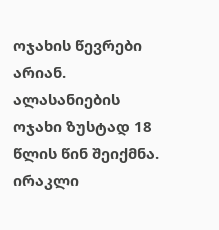ოჯახის წევრები არიან. ალასანიების ოჯახი ზუსტად 18 წლის წინ შეიქმნა.
ირაკლი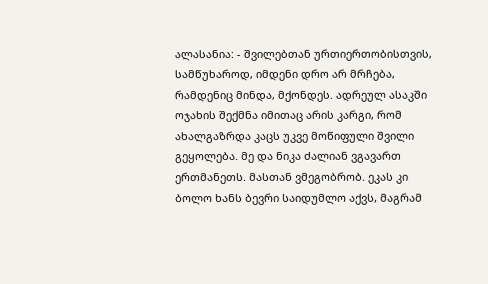ალასანია: - შვილებთან ურთიერთობისთვის, სამწუხაროდ, იმდენი დრო არ მრჩება, რამდენიც მინდა, მქონდეს. ადრეულ ასაკში ოჯახის შექმნა იმითაც არის კარგი, რომ ახალგაზრდა კაცს უკვე მოწიფული შვილი გეყოლება. მე და ნიკა ძალიან ვგავართ ერთმანეთს. მასთან ვმეგობრობ. ეკას კი ბოლო ხანს ბევრი საიდუმლო აქვს, მაგრამ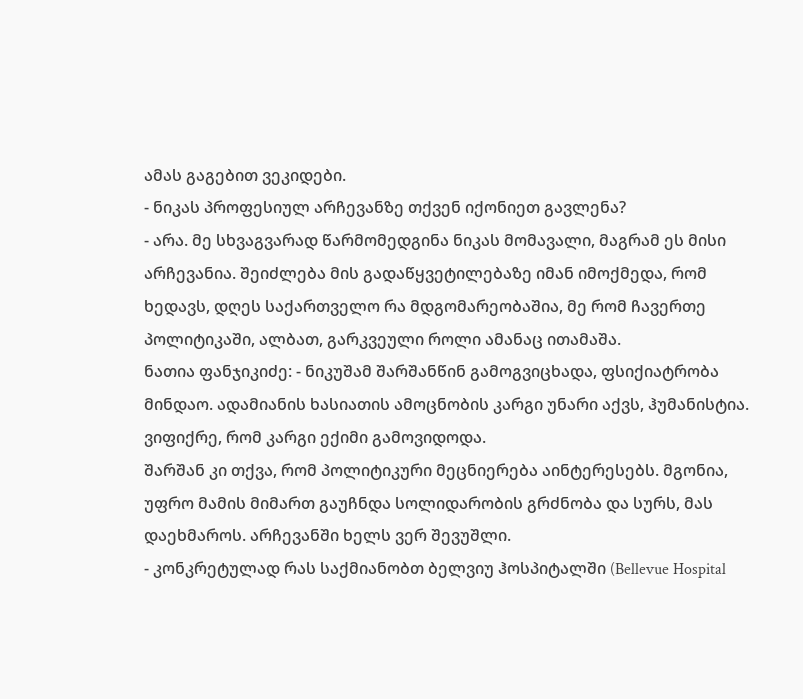ამას გაგებით ვეკიდები.
- ნიკას პროფესიულ არჩევანზე თქვენ იქონიეთ გავლენა?
- არა. მე სხვაგვარად წარმომედგინა ნიკას მომავალი, მაგრამ ეს მისი არჩევანია. შეიძლება მის გადაწყვეტილებაზე იმან იმოქმედა, რომ ხედავს, დღეს საქართველო რა მდგომარეობაშია, მე რომ ჩავერთე პოლიტიკაში, ალბათ, გარკვეული როლი ამანაც ითამაშა.
ნათია ფანჯიკიძე: - ნიკუშამ შარშანწინ გამოგვიცხადა, ფსიქიატრობა მინდაო. ადამიანის ხასიათის ამოცნობის კარგი უნარი აქვს, ჰუმანისტია. ვიფიქრე, რომ კარგი ექიმი გამოვიდოდა.
შარშან კი თქვა, რომ პოლიტიკური მეცნიერება აინტერესებს. მგონია, უფრო მამის მიმართ გაუჩნდა სოლიდარობის გრძნობა და სურს, მას დაეხმაროს. არჩევანში ხელს ვერ შევუშლი.
- კონკრეტულად რას საქმიანობთ ბელვიუ ჰოსპიტალში (Bellevue Hospital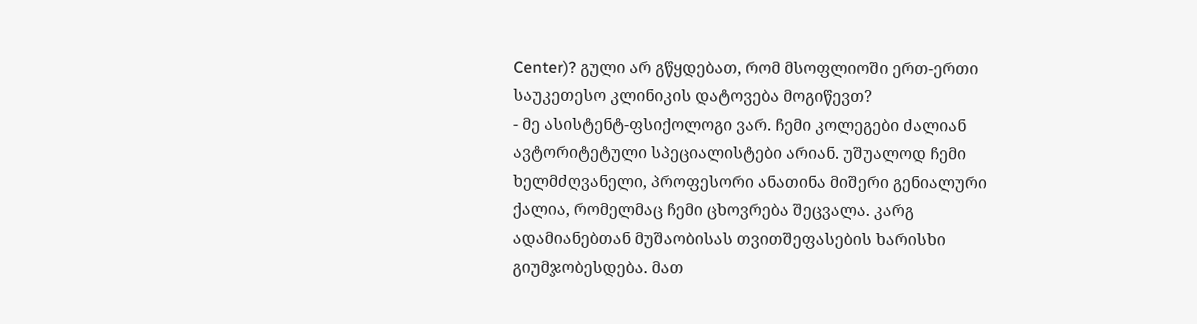Center)? გული არ გწყდებათ, რომ მსოფლიოში ერთ-ერთი საუკეთესო კლინიკის დატოვება მოგიწევთ?
- მე ასისტენტ-ფსიქოლოგი ვარ. ჩემი კოლეგები ძალიან ავტორიტეტული სპეციალისტები არიან. უშუალოდ ჩემი ხელმძღვანელი, პროფესორი ანათინა მიშერი გენიალური ქალია, რომელმაც ჩემი ცხოვრება შეცვალა. კარგ ადამიანებთან მუშაობისას თვითშეფასების ხარისხი გიუმჯობესდება. მათ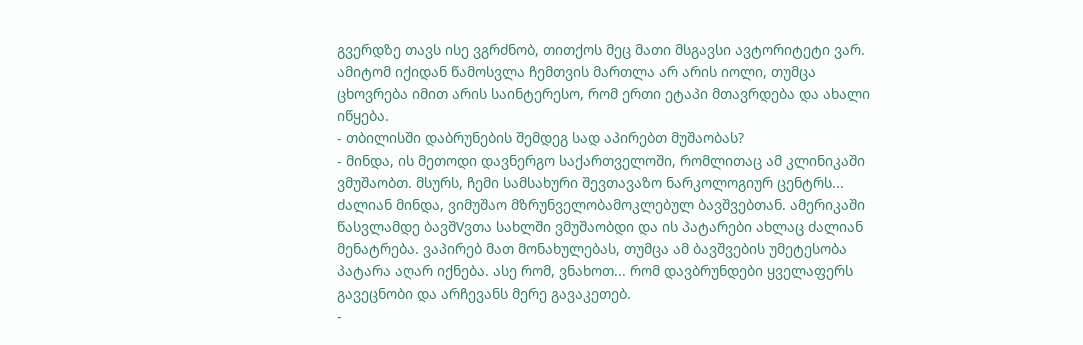გვერდზე თავს ისე ვგრძნობ, თითქოს მეც მათი მსგავსი ავტორიტეტი ვარ. ამიტომ იქიდან წამოსვლა ჩემთვის მართლა არ არის იოლი, თუმცა ცხოვრება იმით არის საინტერესო, რომ ერთი ეტაპი მთავრდება და ახალი იწყება.
- თბილისში დაბრუნების შემდეგ სად აპირებთ მუშაობას?
- მინდა, ის მეთოდი დავნერგო საქართველოში, რომლითაც ამ კლინიკაში ვმუშაობთ. მსურს, ჩემი სამსახური შევთავაზო ნარკოლოგიურ ცენტრს... ძალიან მინდა, ვიმუშაო მზრუნველობამოკლებულ ბავშვებთან. ამერიკაში წასვლამდე ბავშVვთა სახლში ვმუშაობდი და ის პატარები ახლაც ძალიან მენატრება. ვაპირებ მათ მონახულებას, თუმცა ამ ბავშვების უმეტესობა პატარა აღარ იქნება. ასე რომ, ვნახოთ... რომ დავბრუნდები ყველაფერს გავეცნობი და არჩევანს მერე გავაკეთებ.
-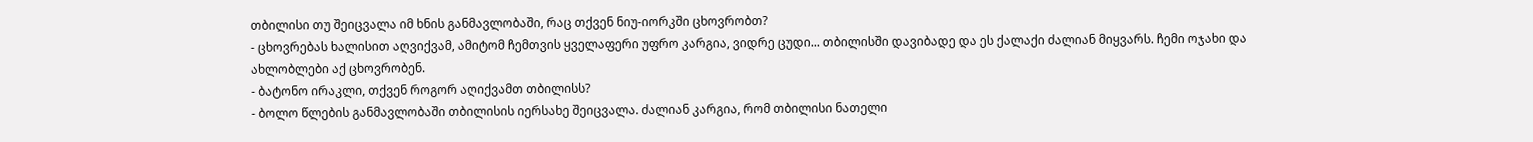თბილისი თუ შეიცვალა იმ ხნის განმავლობაში, რაც თქვენ ნიუ-იორკში ცხოვრობთ?
- ცხოვრებას ხალისით აღვიქვამ, ამიტომ ჩემთვის ყველაფერი უფრო კარგია, ვიდრე ცუდი... თბილისში დავიბადე და ეს ქალაქი ძალიან მიყვარს. ჩემი ოჯახი და ახლობლები აქ ცხოვრობენ.
- ბატონო ირაკლი, თქვენ როგორ აღიქვამთ თბილისს?
- ბოლო წლების განმავლობაში თბილისის იერსახე შეიცვალა. ძალიან კარგია, რომ თბილისი ნათელი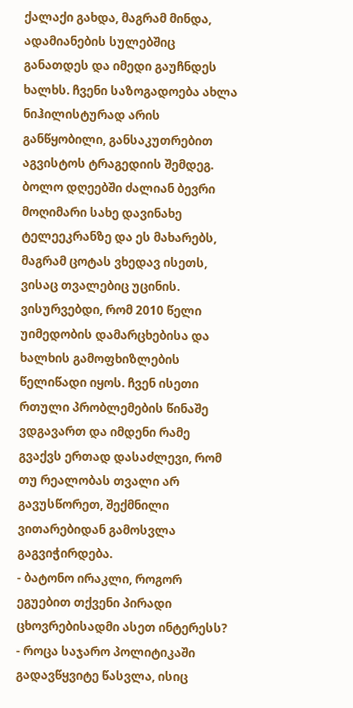ქალაქი გახდა, მაგრამ მინდა, ადამიანების სულებშიც განათდეს და იმედი გაუჩნდეს ხალხს. ჩვენი საზოგადოება ახლა ნიჰილისტურად არის განწყობილი, განსაკუთრებით აგვისტოს ტრაგედიის შემდეგ. ბოლო დღეებში ძალიან ბევრი მოღიმარი სახე დავინახე ტელეეკრანზე და ეს მახარებს, მაგრამ ცოტას ვხედავ ისეთს, ვისაც თვალებიც უცინის. ვისურვებდი, რომ 2010 წელი უიმედობის დამარცხებისა და ხალხის გამოფხიზლების წელიწადი იყოს. ჩვენ ისეთი რთული პრობლემების წინაშე ვდგავართ და იმდენი რამე გვაქვს ერთად დასაძლევი, რომ თუ რეალობას თვალი არ გავუსწორეთ, შექმნილი ვითარებიდან გამოსვლა გაგვიჭირდება.
- ბატონო ირაკლი, როგორ ეგუებით თქვენი პირადი ცხოვრებისადმი ასეთ ინტერესს?
- როცა საჯარო პოლიტიკაში გადავწყვიტე წასვლა, ისიც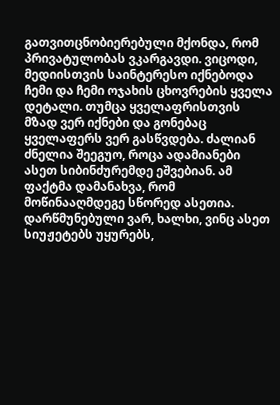გათვითცნობიერებული მქონდა, რომ პრივატულობას ვკარგავდი. ვიცოდი, მედიისთვის საინტერესო იქნებოდა ჩემი და ჩემი ოჯახის ცხოვრების ყველა დეტალი. თუმცა ყველაფრისთვის მზად ვერ იქნები და გონებაც ყველაფერს ვერ გასწვდება. ძალიან ძნელია შეეგუო, როცა ადამიანები ასეთ სიბინძურემდე ეშვებიან. ამ ფაქტმა დამანახვა, რომ მოწინააღმდეგე სწორედ ასეთია. დარწმუნებული ვარ, ხალხი, ვინც ასეთ სიუჟეტებს უყურებს,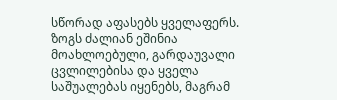სწორად აფასებს ყველაფერს. ზოგს ძალიან ეშინია მოახლოებული, გარდაუვალი ცვლილებისა და ყველა საშუალებას იყენებს, მაგრამ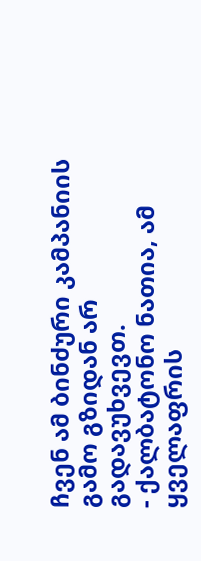ჩვენ ამ ბინძური კამპანიის გამო გზიდან არ გადავუხვევთ.
- ქალბატონო ნათია, ამ ყველაფრის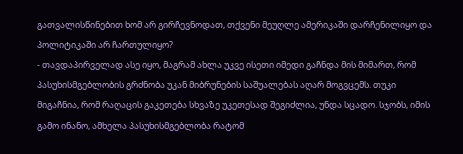გათვალისწინებით ხომ არ გირჩევნოდათ, თქვენი მეუღლე ამერიკაში დარჩენილიყო და პოლიტიკაში არ ჩართულიყო?
- თავდაპირველად ასე იყო, მაგრამ ახლა უკვე ისეთი იმედი გაჩნდა მის მიმართ, რომ პასუხისმგებლობის გრძნობა უკან მიბრუნების საშუალებას აღარ მოგვცემს. თუკი მიგაჩნია, რომ რაღაცის გაკეთება სხვაზე უკეთესად შეგიძლია, უნდა სცადო. სჯობს, იმის გამო ინანო, ამხელა პასუხისმგებლობა რატომ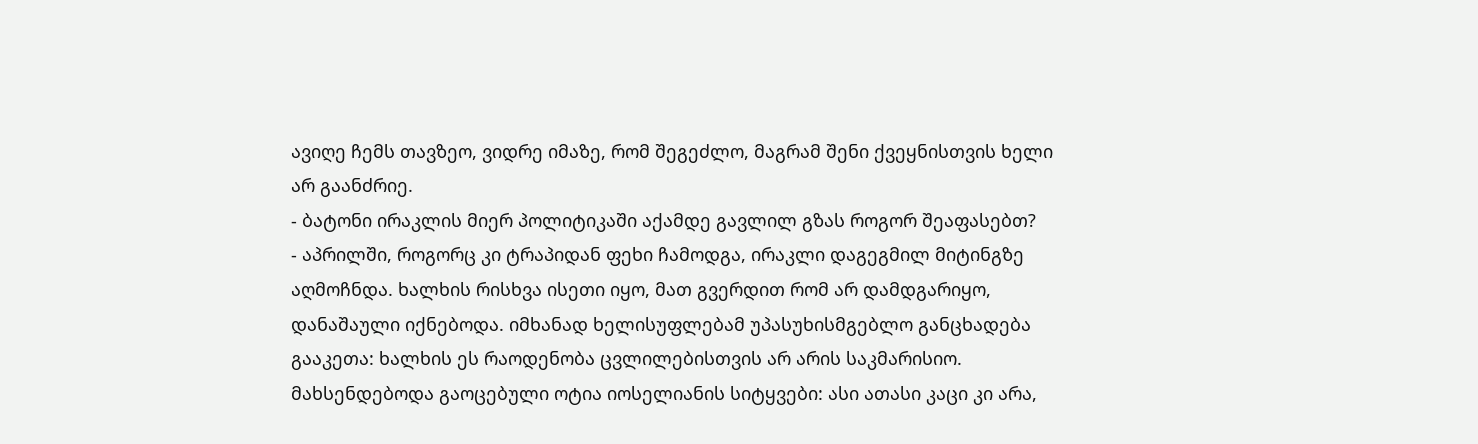ავიღე ჩემს თავზეო, ვიდრე იმაზე, რომ შეგეძლო, მაგრამ შენი ქვეყნისთვის ხელი არ გაანძრიე.
- ბატონი ირაკლის მიერ პოლიტიკაში აქამდე გავლილ გზას როგორ შეაფასებთ?
- აპრილში, როგორც კი ტრაპიდან ფეხი ჩამოდგა, ირაკლი დაგეგმილ მიტინგზე აღმოჩნდა. ხალხის რისხვა ისეთი იყო, მათ გვერდით რომ არ დამდგარიყო, დანაშაული იქნებოდა. იმხანად ხელისუფლებამ უპასუხისმგებლო განცხადება გააკეთა: ხალხის ეს რაოდენობა ცვლილებისთვის არ არის საკმარისიო. მახსენდებოდა გაოცებული ოტია იოსელიანის სიტყვები: ასი ათასი კაცი კი არა,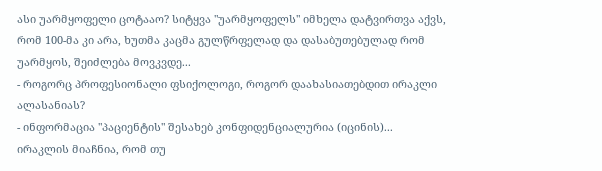ასი უარმყოფელი ცოტააო? სიტყვა "უარმყოფელს" იმხელა დატვირთვა აქვს, რომ 100-მა კი არა, ხუთმა კაცმა გულწრფელად და დასაბუთებულად რომ უარმყოს, შეიძლება მოვკვდე...
- როგორც პროფესიონალი ფსიქოლოგი, როგორ დაახასიათებდით ირაკლი ალასანიას?
- ინფორმაცია "პაციენტის" შესახებ კონფიდენციალურია (იცინის)...
ირაკლის მიაჩნია, რომ თუ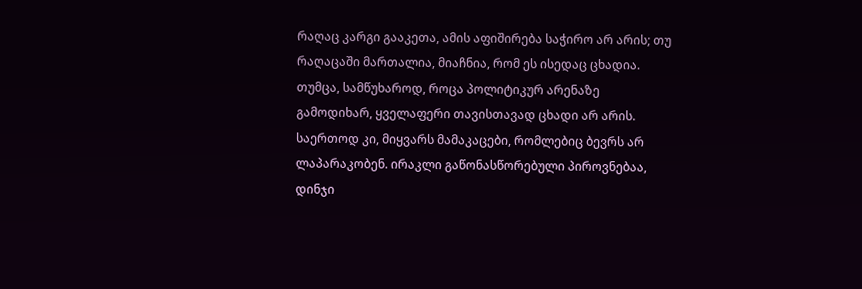რაღაც კარგი გააკეთა, ამის აფიშირება საჭირო არ არის; თუ რაღაცაში მართალია, მიაჩნია, რომ ეს ისედაც ცხადია. თუმცა, სამწუხაროდ, როცა პოლიტიკურ არენაზე გამოდიხარ, ყველაფერი თავისთავად ცხადი არ არის. საერთოდ კი, მიყვარს მამაკაცები, რომლებიც ბევრს არ ლაპარაკობენ. ირაკლი გაწონასწორებული პიროვნებაა, დინჯი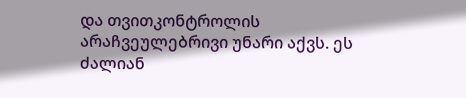და თვითკონტროლის არაჩვეულებრივი უნარი აქვს. ეს ძალიან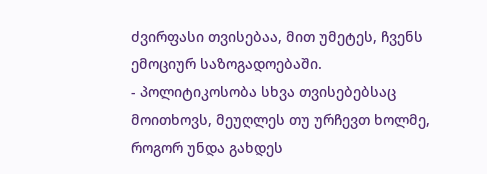ძვირფასი თვისებაა, მით უმეტეს, ჩვენს ემოციურ საზოგადოებაში.
- პოლიტიკოსობა სხვა თვისებებსაც მოითხოვს, მეუღლეს თუ ურჩევთ ხოლმე, როგორ უნდა გახდეს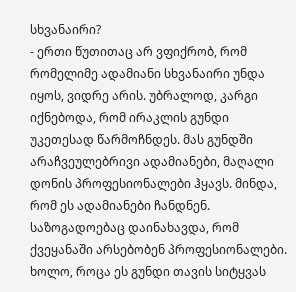სხვანაირი?
- ერთი წუთითაც არ ვფიქრობ, რომ რომელიმე ადამიანი სხვანაირი უნდა იყოს, ვიდრე არის. უბრალოდ, კარგი იქნებოდა, რომ ირაკლის გუნდი უკეთესად წარმოჩნდეს. მას გუნდში არაჩვეულებრივი ადამიანები, მაღალი დონის პროფესიონალები ჰყავს. მინდა, რომ ეს ადამიანები ჩანდნენ. საზოგადოებაც დაინახავდა, რომ ქვეყანაში არსებობენ პროფესიონალები. ხოლო, როცა ეს გუნდი თავის სიტყვას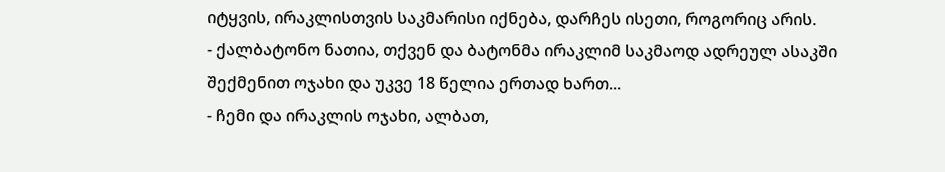იტყვის, ირაკლისთვის საკმარისი იქნება, დარჩეს ისეთი, როგორიც არის.
- ქალბატონო ნათია, თქვენ და ბატონმა ირაკლიმ საკმაოდ ადრეულ ასაკში შექმენით ოჯახი და უკვე 18 წელია ერთად ხართ...
- ჩემი და ირაკლის ოჯახი, ალბათ,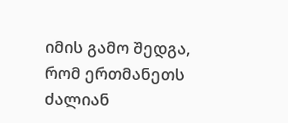იმის გამო შედგა, რომ ერთმანეთს ძალიან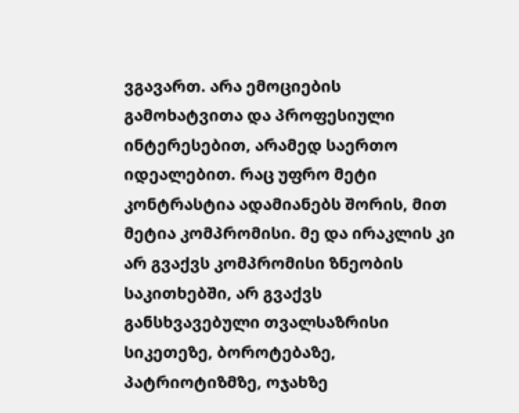ვგავართ. არა ემოციების გამოხატვითა და პროფესიული ინტერესებით, არამედ საერთო იდეალებით. რაც უფრო მეტი კონტრასტია ადამიანებს შორის, მით მეტია კომპრომისი. მე და ირაკლის კი არ გვაქვს კომპრომისი ზნეობის საკითხებში, არ გვაქვს განსხვავებული თვალსაზრისი სიკეთეზე, ბოროტებაზე, პატრიოტიზმზე, ოჯახზე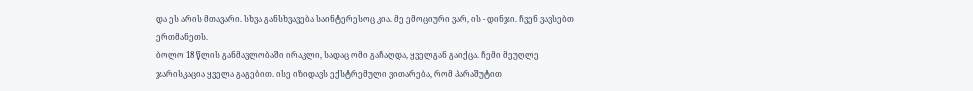და ეს არის მთავარი. სხვა განსხვავება საინტერესოც კია. მე ემოციური ვარ, ის - დინჯი. ჩვენ ვავსებთ ერთმანეთს.
ბოლო 18 წლის განმავლობაში ირაკლი, სადაც ომი გაჩაღდა, ყველგან გაიქცა. ჩემი მეუღლე ჯარისკაცია ყველა გაგებით. ისე იზიდავს ექსტრემული ვითარება, რომ პარაშუტით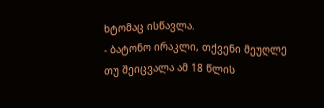ხტომაც ისწავლა.
- ბატონო ირაკლი, თქვენი მეუღლე თუ შეიცვალა ამ 18 წლის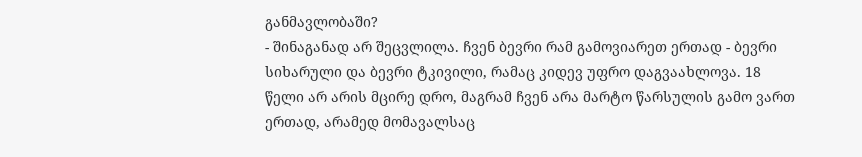განმავლობაში?
- შინაგანად არ შეცვლილა. ჩვენ ბევრი რამ გამოვიარეთ ერთად - ბევრი სიხარული და ბევრი ტკივილი, რამაც კიდევ უფრო დაგვაახლოვა. 18 წელი არ არის მცირე დრო, მაგრამ ჩვენ არა მარტო წარსულის გამო ვართ ერთად, არამედ მომავალსაც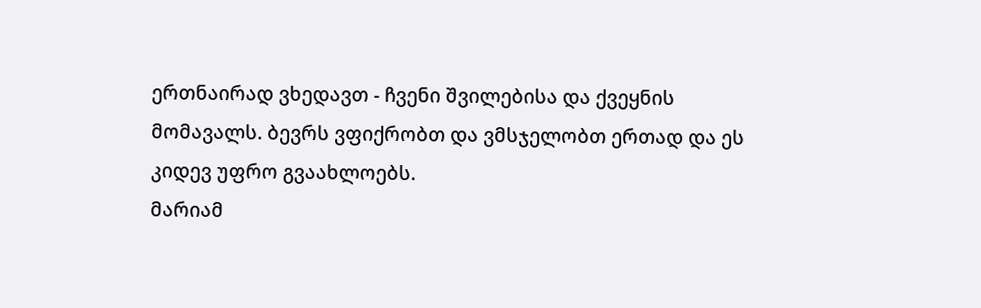ერთნაირად ვხედავთ - ჩვენი შვილებისა და ქვეყნის მომავალს. ბევრს ვფიქრობთ და ვმსჯელობთ ერთად და ეს კიდევ უფრო გვაახლოებს.
მარიამ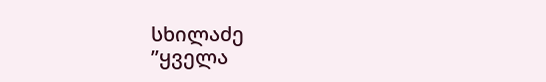სხილაძე
”ყველა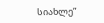სიახლე”